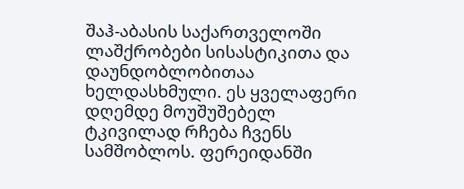შაჰ-აბასის საქართველოში ლაშქრობები სისასტიკითა და დაუნდობლობითაა ხელდასხმული. ეს ყველაფერი დღემდე მოუშუშებელ ტკივილად რჩება ჩვენს სამშობლოს. ფერეიდანში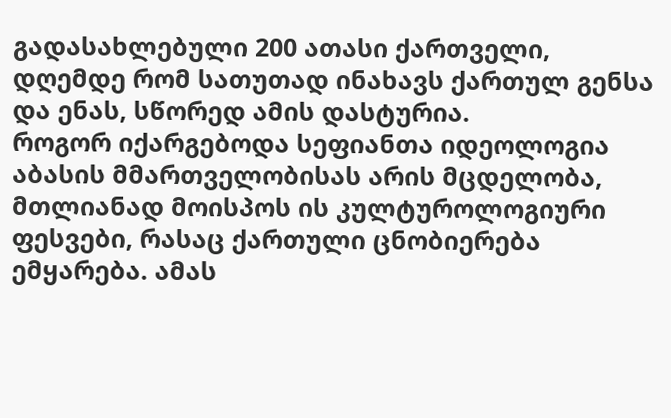გადასახლებული 200 ათასი ქართველი, დღემდე რომ სათუთად ინახავს ქართულ გენსა და ენას, სწორედ ამის დასტურია.
როგორ იქარგებოდა სეფიანთა იდეოლოგია
აბასის მმართველობისას არის მცდელობა, მთლიანად მოისპოს ის კულტუროლოგიური ფესვები, რასაც ქართული ცნობიერება ემყარება. ამას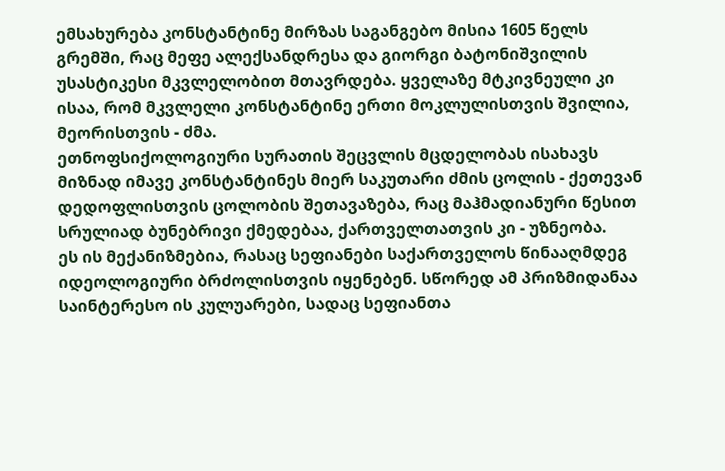ემსახურება კონსტანტინე მირზას საგანგებო მისია 1605 წელს გრემში, რაც მეფე ალექსანდრესა და გიორგი ბატონიშვილის უსასტიკესი მკვლელობით მთავრდება. ყველაზე მტკივნეული კი ისაა, რომ მკვლელი კონსტანტინე ერთი მოკლულისთვის შვილია, მეორისთვის - ძმა.
ეთნოფსიქოლოგიური სურათის შეცვლის მცდელობას ისახავს მიზნად იმავე კონსტანტინეს მიერ საკუთარი ძმის ცოლის - ქეთევან დედოფლისთვის ცოლობის შეთავაზება, რაც მაჰმადიანური წესით სრულიად ბუნებრივი ქმედებაა, ქართველთათვის კი - უზნეობა.
ეს ის მექანიზმებია, რასაც სეფიანები საქართველოს წინააღმდეგ იდეოლოგიური ბრძოლისთვის იყენებენ. სწორედ ამ პრიზმიდანაა საინტერესო ის კულუარები, სადაც სეფიანთა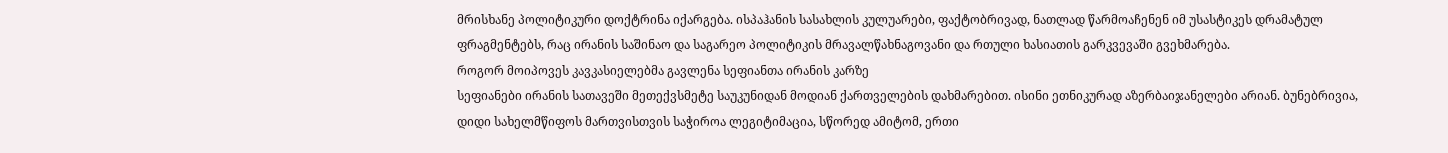მრისხანე პოლიტიკური დოქტრინა იქარგება. ისპაჰანის სასახლის კულუარები, ფაქტობრივად, ნათლად წარმოაჩენენ იმ უსასტიკეს დრამატულ ფრაგმენტებს, რაც ირანის საშინაო და საგარეო პოლიტიკის მრავალწახნაგოვანი და რთული ხასიათის გარკვევაში გვეხმარება.
როგორ მოიპოვეს კავკასიელებმა გავლენა სეფიანთა ირანის კარზე
სეფიანები ირანის სათავეში მეთექვსმეტე საუკუნიდან მოდიან ქართველების დახმარებით. ისინი ეთნიკურად აზერბაიჯანელები არიან. ბუნებრივია, დიდი სახელმწიფოს მართვისთვის საჭიროა ლეგიტიმაცია, სწორედ ამიტომ, ერთი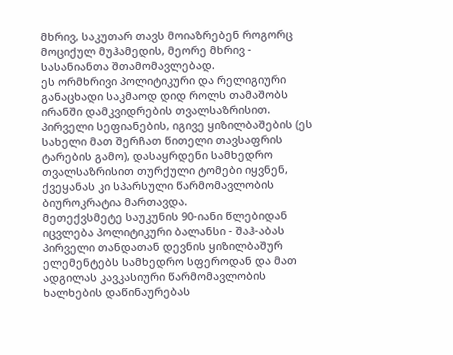მხრივ, საკუთარ თავს მოიაზრებენ როგორც მოციქულ მუჰამედის, მეორე მხრივ - სასანიანთა შთამომავლებად.
ეს ორმხრივი პოლიტიკური და რელიგიური განაცხადი საკმაოდ დიდ როლს თამაშობს ირანში დამკვიდრების თვალსაზრისით. პირველი სეფიანების, იგივე ყიზილბაშების (ეს სახელი მათ შერჩათ წითელი თავსაფრის ტარების გამო), დასაყრდენი სამხედრო თვალსაზრისით თურქული ტომები იყვნენ, ქვეყანას კი სპარსული წარმომავლობის ბიუროკრატია მართავდა.
მეთექვსმეტე საუკუნის 90-იანი წლებიდან იცვლება პოლიტიკური ბალანსი - შაჰ-აბას პირველი თანდათან დევნის ყიზილბაშურ ელემენტებს სამხედრო სფეროდან და მათ ადგილას კავკასიური წარმომავლობის ხალხების დაწინაურებას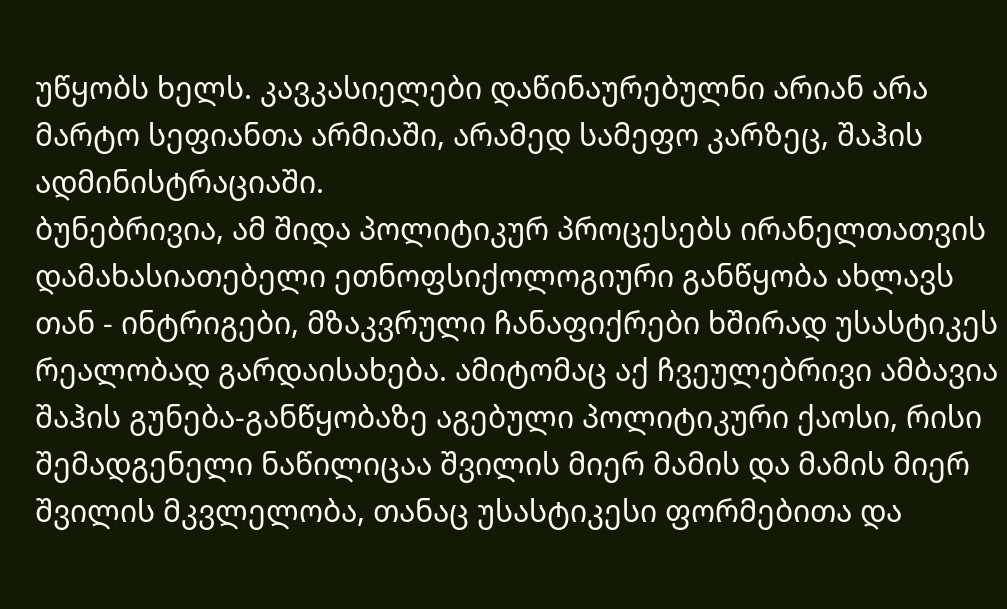უწყობს ხელს. კავკასიელები დაწინაურებულნი არიან არა მარტო სეფიანთა არმიაში, არამედ სამეფო კარზეც, შაჰის ადმინისტრაციაში.
ბუნებრივია, ამ შიდა პოლიტიკურ პროცესებს ირანელთათვის დამახასიათებელი ეთნოფსიქოლოგიური განწყობა ახლავს თან - ინტრიგები, მზაკვრული ჩანაფიქრები ხშირად უსასტიკეს რეალობად გარდაისახება. ამიტომაც აქ ჩვეულებრივი ამბავია შაჰის გუნება-განწყობაზე აგებული პოლიტიკური ქაოსი, რისი შემადგენელი ნაწილიცაა შვილის მიერ მამის და მამის მიერ შვილის მკვლელობა, თანაც უსასტიკესი ფორმებითა და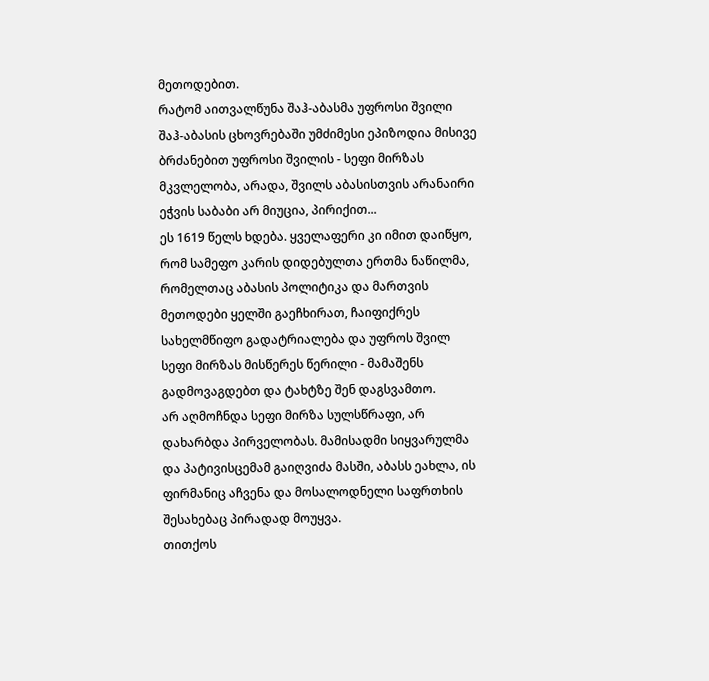მეთოდებით.
რატომ აითვალწუნა შაჰ-აბასმა უფროსი შვილი
შაჰ-აბასის ცხოვრებაში უმძიმესი ეპიზოდია მისივე ბრძანებით უფროსი შვილის - სეფი მირზას მკვლელობა, არადა, შვილს აბასისთვის არანაირი ეჭვის საბაბი არ მიუცია, პირიქით...
ეს 1619 წელს ხდება. ყველაფერი კი იმით დაიწყო, რომ სამეფო კარის დიდებულთა ერთმა ნაწილმა, რომელთაც აბასის პოლიტიკა და მართვის მეთოდები ყელში გაეჩხირათ, ჩაიფიქრეს სახელმწიფო გადატრიალება და უფროს შვილ სეფი მირზას მისწერეს წერილი - მამაშენს გადმოვაგდებთ და ტახტზე შენ დაგსვამთო.
არ აღმოჩნდა სეფი მირზა სულსწრაფი, არ დახარბდა პირველობას. მამისადმი სიყვარულმა და პატივისცემამ გაიღვიძა მასში, აბასს ეახლა, ის ფირმანიც აჩვენა და მოსალოდნელი საფრთხის შესახებაც პირადად მოუყვა.
თითქოს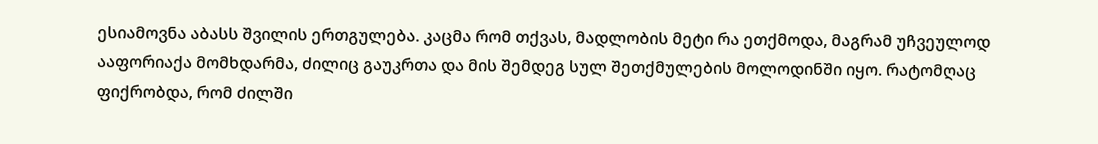ესიამოვნა აბასს შვილის ერთგულება. კაცმა რომ თქვას, მადლობის მეტი რა ეთქმოდა, მაგრამ უჩვეულოდ ააფორიაქა მომხდარმა, ძილიც გაუკრთა და მის შემდეგ სულ შეთქმულების მოლოდინში იყო. რატომღაც ფიქრობდა, რომ ძილში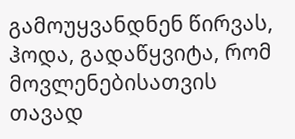გამოუყვანდნენ წირვას, ჰოდა, გადაწყვიტა, რომ მოვლენებისათვის თავად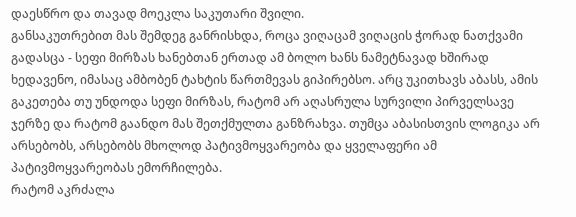დაესწრო და თავად მოეკლა საკუთარი შვილი.
განსაკუთრებით მას შემდეგ განრისხდა, როცა ვიღაცამ ვიღაცის ჭორად ნათქვამი გადასცა - სეფი მირზას ხანებთან ერთად ამ ბოლო ხანს ნამეტნავად ხშირად ხედავენო, იმასაც ამბობენ ტახტის წართმევას გიპირებსო. არც უკითხავს აბასს, ამის გაკეთება თუ უნდოდა სეფი მირზას, რატომ არ აღასრულა სურვილი პირველსავე ჯერზე და რატომ გაანდო მას შეთქმულთა განზრახვა. თუმცა აბასისთვის ლოგიკა არ არსებობს, არსებობს მხოლოდ პატივმოყვარეობა და ყველაფერი ამ პატივმოყვარეობას ემორჩილება.
რატომ აკრძალა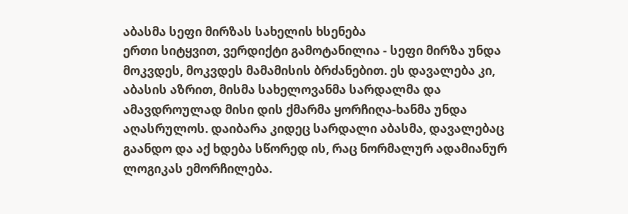აბასმა სეფი მირზას სახელის ხსენება
ერთი სიტყვით, ვერდიქტი გამოტანილია - სეფი მირზა უნდა მოკვდეს, მოკვდეს მამამისის ბრძანებით. ეს დავალება კი, აბასის აზრით, მისმა სახელოვანმა სარდალმა და ამავდროულად მისი დის ქმარმა ყორჩიღა-ხანმა უნდა აღასრულოს. დაიბარა კიდეც სარდალი აბასმა, დავალებაც გაანდო და აქ ხდება სწორედ ის, რაც ნორმალურ ადამიანურ ლოგიკას ემორჩილება.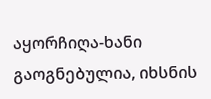აყორჩიღა-ხანი გაოგნებულია, იხსნის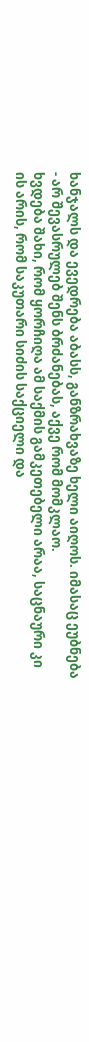ხანჯალს და ევედრება აბასს, განზრახვაზე ხელი აიღოს. იმასაც ეუბნება - არ შევასრულებ შენს ბრძანებას, აქვე რომ მომკლაო.
ხვდება შახი, რომ ყორჩიღა ამ საქმის გამკეთებელი არაა, საცნაური კი ის არის, რომ საკუთარი სიძის საქციელი და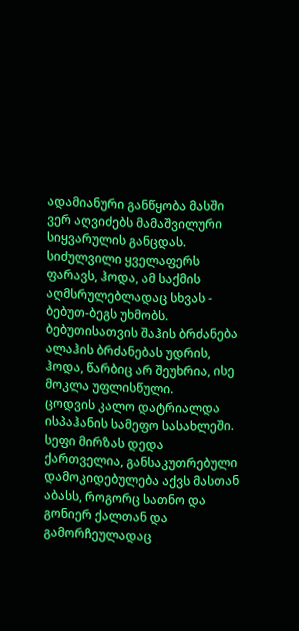ადამიანური განწყობა მასში ვერ აღვიძებს მამაშვილური სიყვარულის განცდას. სიძულვილი ყველაფერს ფარავს, ჰოდა, ამ საქმის აღმსრულებლადაც სხვას - ბებუთ-ბეგს უხმობს.
ბებუთისათვის შაჰის ბრძანება ალაჰის ბრძანებას უდრის, ჰოდა, წარბიც არ შეუხრია, ისე მოკლა უფლისწული.
ცოდვის კალო დატრიალდა ისპაჰანის სამეფო სასახლეში. სეფი მირზას დედა ქართველია, განსაკუთრებული დამოკიდებულება აქვს მასთან აბასს, როგორც სათნო და გონიერ ქალთან და გამორჩეულადაც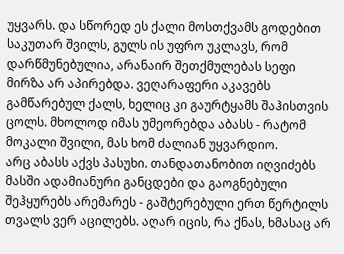უყვარს. და სწორედ ეს ქალი მოსთქვამს გოდებით საკუთარ შვილს, გულს ის უფრო უკლავს, რომ დარწმუნებულია, არანაირ შეთქმულებას სეფი მირზა არ აპირებდა. ვეღარაფერი აკავებს გამწარებულ ქალს, ხელიც კი გაურტყამს შაჰისთვის ცოლს. მხოლოდ იმას უმეორებდა აბასს - რატომ მოკალი შვილი, მას ხომ ძალიან უყვარდიო.
არც აბასს აქვს პასუხი. თანდათანობით იღვიძებს მასში ადამიანური განცდები და გაოგნებული შეჰყურებს არემარეს - გაშტერებული ერთ წერტილს თვალს ვერ აცილებს. აღარ იცის, რა ქნას, ხმასაც არ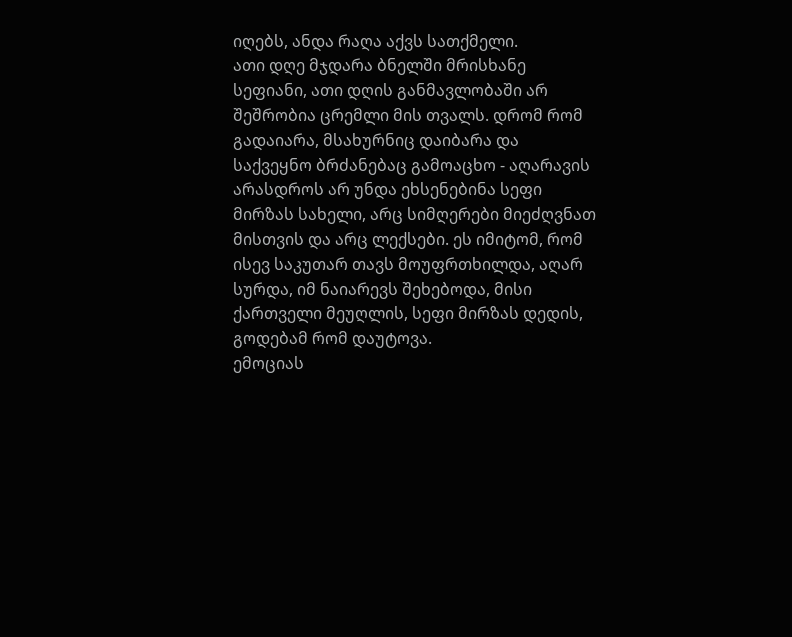იღებს, ანდა რაღა აქვს სათქმელი.
ათი დღე მჯდარა ბნელში მრისხანე სეფიანი, ათი დღის განმავლობაში არ შეშრობია ცრემლი მის თვალს. დრომ რომ გადაიარა, მსახურნიც დაიბარა და საქვეყნო ბრძანებაც გამოაცხო - აღარავის არასდროს არ უნდა ეხსენებინა სეფი მირზას სახელი, არც სიმღერები მიეძღვნათ მისთვის და არც ლექსები. ეს იმიტომ, რომ ისევ საკუთარ თავს მოუფრთხილდა, აღარ სურდა, იმ ნაიარევს შეხებოდა, მისი ქართველი მეუღლის, სეფი მირზას დედის, გოდებამ რომ დაუტოვა.
ემოციას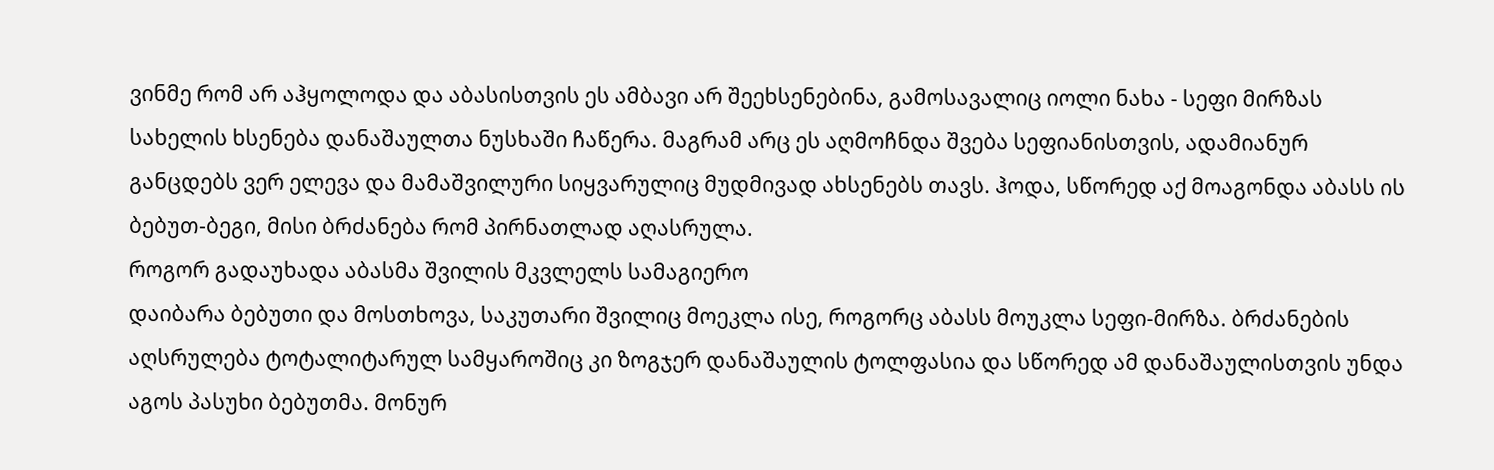ვინმე რომ არ აჰყოლოდა და აბასისთვის ეს ამბავი არ შეეხსენებინა, გამოსავალიც იოლი ნახა - სეფი მირზას სახელის ხსენება დანაშაულთა ნუსხაში ჩაწერა. მაგრამ არც ეს აღმოჩნდა შვება სეფიანისთვის, ადამიანურ განცდებს ვერ ელევა და მამაშვილური სიყვარულიც მუდმივად ახსენებს თავს. ჰოდა, სწორედ აქ მოაგონდა აბასს ის ბებუთ-ბეგი, მისი ბრძანება რომ პირნათლად აღასრულა.
როგორ გადაუხადა აბასმა შვილის მკვლელს სამაგიერო
დაიბარა ბებუთი და მოსთხოვა, საკუთარი შვილიც მოეკლა ისე, როგორც აბასს მოუკლა სეფი-მირზა. ბრძანების აღსრულება ტოტალიტარულ სამყაროშიც კი ზოგჯერ დანაშაულის ტოლფასია და სწორედ ამ დანაშაულისთვის უნდა აგოს პასუხი ბებუთმა. მონურ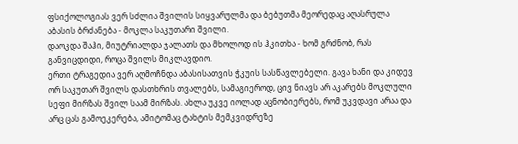ფსიქოლოგიას ვერ სძლია შვილის სიყვარულმა და ბებუთმა მეორედაც აღასრულა აბასის ბრძანება - მოკლა საკუთარი შვილი.
დაოკდა შაჰი, მიუტრიალდა ჯალათს და მხოლოდ ის ჰკითხა - ხომ გრძნობ, რას განვიცდიდი, როცა შვილს მიკლავდიო.
ერთი ტრაგედია ვერ აღმოჩნდა აბასისათვის ჭკუის სასწავლებელი. გავა ხანი და კიდევ ორ საკუთარ შვილს დასთხრის თვალებს, სამაგიეროდ, ცივ ნიავს არ აკარებს მოკლული სეფი მირზას შვილ საამ მირზას. ახლა უკვე იოლად აცნობიერებს, რომ უკვდავი არაა და არც ცას გამოეკერება, ამიტომაც ტახტის მემკვიდრეზე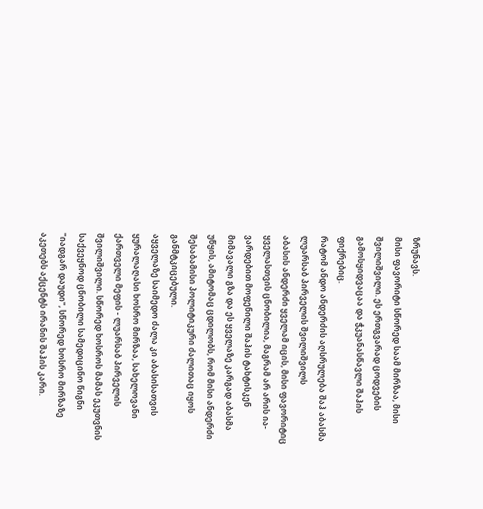ზრუნავს.
მისი ფავორიტი სწორედ საამ მირზაა, მისი შვილიშვილი. ეს ერთგვარად ცოდვების გამოსყიდვაცაა და ჭკუანასწავლი შაჰის ფიქრებიც.
რატომ ანდო ანდერძის აღსრულება შაჰ აბასმა ლუარსაბ პირველის შვილიშვილს
აბასის ანდერძი ყველამ იცის, მისი ფავორიტიც ყველასთვის ცნობილია, მაგრამ არ არის ია-ვარდებით მოფენილი შაჰის ტახტისკენ მიმავალი გზა და ეს ყველაზე კარგად აბასმა უწყის, ამიტომაც ცდილობს, რომ მისი ანდერძი შესაბამისი პოლიტიკური ძალითაც იყოს განმტკიცებული.
აყველაზე საიმედო ძალა კი აბასისათვის ყურალაღასი ხოსრო მირზაა, სახელოვანი ქართველი მეფის - ლუარსაბ პირველის შვილიშვილი. სწორედ ხოსროს მამას ეკუთვნის საქვეყნოდ ცნობილი სამედიცინო წიგნი "იადგარ დაუდი", სწორედ ხოსრო მირზაზე აკეთებს აქცენტს ირანის შაჰის კარი.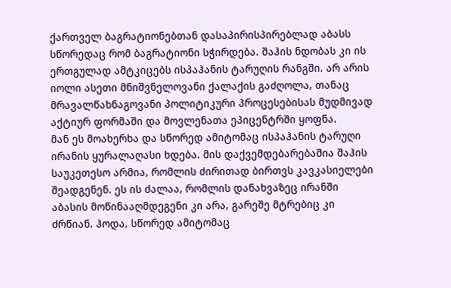ქართველ ბაგრატიონებთან დასაპირისპირებლად აბასს სწორედაც რომ ბაგრატიონი სჭირდება. შაჰის ნდობას კი ის ერთგულად ამტკიცებს ისპაჰანის ტარუღის რანგში. არ არის იოლი ასეთი მნიშვნელოვანი ქალაქის გაძღოლა, თანაც მრავალწახნაგოვანი პოლიტიკური პროცესებისას მუდმივად აქტიურ ფორმაში და მოვლენათა ეპიცენტრში ყოფნა.
მან ეს მოახერხა და სწორედ ამიტომაც ისპაჰანის ტარუღი ირანის ყურალაღასი ხდება. მის დაქვემდებარებაშია შაჰის საუკეთესო არმია, რომლის ძირითად ბირთვს კავკასიელები შეადგენენ. ეს ის ძალაა, რომლის დანახვაზეც ირანში აბასის მოწინააღმდეგენი კი არა, გარეშე მტრებიც კი ძრწიან. ჰოდა, სწორედ ამიტომაც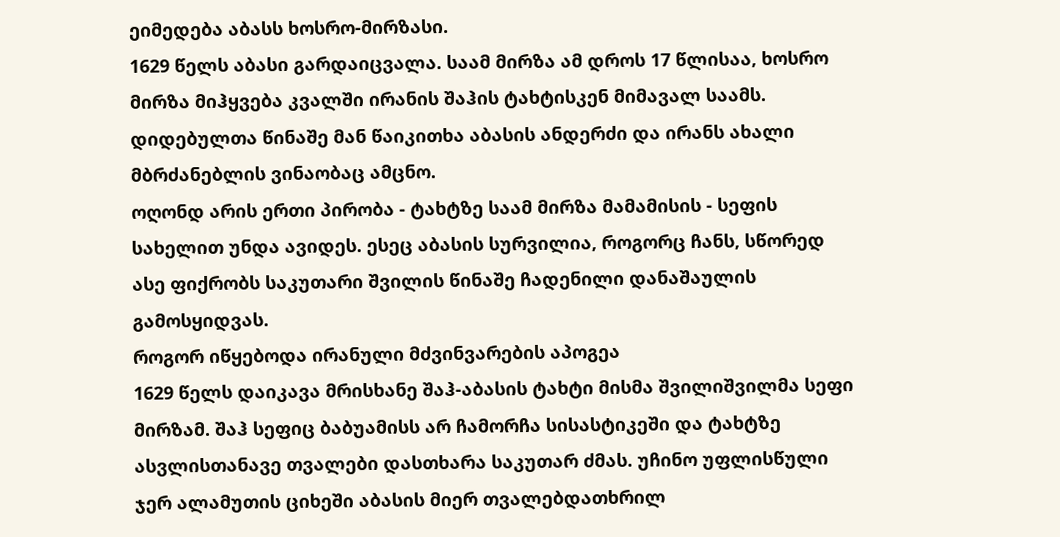ეიმედება აბასს ხოსრო-მირზასი.
1629 წელს აბასი გარდაიცვალა. საამ მირზა ამ დროს 17 წლისაა, ხოსრო მირზა მიჰყვება კვალში ირანის შაჰის ტახტისკენ მიმავალ საამს. დიდებულთა წინაშე მან წაიკითხა აბასის ანდერძი და ირანს ახალი მბრძანებლის ვინაობაც ამცნო.
ოღონდ არის ერთი პირობა - ტახტზე საამ მირზა მამამისის - სეფის სახელით უნდა ავიდეს. ესეც აბასის სურვილია, როგორც ჩანს, სწორედ ასე ფიქრობს საკუთარი შვილის წინაშე ჩადენილი დანაშაულის გამოსყიდვას.
როგორ იწყებოდა ირანული მძვინვარების აპოგეა
1629 წელს დაიკავა მრისხანე შაჰ-აბასის ტახტი მისმა შვილიშვილმა სეფი მირზამ. შაჰ სეფიც ბაბუამისს არ ჩამორჩა სისასტიკეში და ტახტზე ასვლისთანავე თვალები დასთხარა საკუთარ ძმას. უჩინო უფლისწული ჯერ ალამუთის ციხეში აბასის მიერ თვალებდათხრილ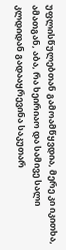უფლისწულებთან გამოამწყვდია, მერე კი იკითხა, ამათგან, აბა, რა ხეირიაო და სამივე სალი კლდიდან გადააყრევინა საკუთარ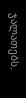ჯალათებს.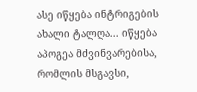ასე იწყება ინტრიგების ახალი ტალღა... იწყება აპოგეა მძვინვარებისა, რომლის მსგავსი,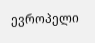ევროპელი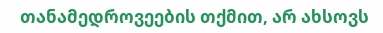თანამედროვეების თქმით, არ ახსოვს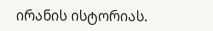ირანის ისტორიას.